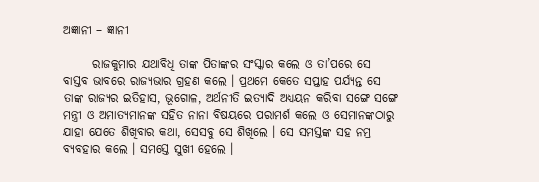ଅଜ୍ଞାନୀ – ଜ୍ଞାନୀ

      ରାଜକୁମାର ଯଥାବିଧି ତାଙ୍କ ପିତାଙ୍କର ସଂସ୍କାର କଲେ ଓ ତା’ପରେ ସେ ବାସ୍ତବ ଭାବରେ ରାଜ୍ୟଭାର ଗ୍ରହଣ କଲେ । ପ୍ରଥମେ କେତେ ସପ୍ତାହ ପର୍ଯ୍ୟନ୍ତ ସେ ତାଙ୍କ ରାଜ୍ୟର ଇତିହାସ, ଭୂଗୋଳ, ଅର୍ଥନୀତି ଇତ୍ୟାଦି ଅଧ୍ୟୟନ କରିବା ସଙ୍ଗେ ସଙ୍ଗେ ମନ୍ତ୍ରୀ ଓ ଅମାତ୍ୟମାନଙ୍କ ସହିତ ନାନା ବିଷୟରେ ପରାମର୍ଶ କଲେ ଓ ସେମାନଙ୍କଠାରୁ ଯାହା ଯେତେ ଶିଖିବାର କଥା, ସେସବୁ ସେ ଶିଖିଲେ । ସେ ସମସ୍ତଙ୍କ ସହ ନମ୍ର ବ୍ୟବହାର କଲେ । ସମସ୍ତେ ସୁଖୀ ହେଲେ ।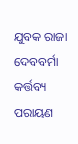ଯୁବକ ରାଜା ଦେବବର୍ମା କର୍ତ୍ତବ୍ୟ ପରାୟଣ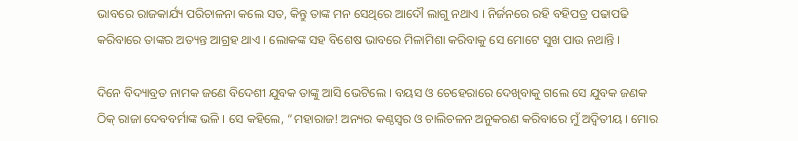ଭାବରେ ରାଜକାର୍ଯ୍ୟ ପରିଚାଳନା କଲେ ସତ, କିନ୍ତୁ ତାଙ୍କ ମନ ସେଥିରେ ଆଦୌ ଲାଗୁ ନଥାଏ । ନିର୍ଜନରେ ରହି ବହିପତ୍ର ପଢାପଢି କରିବାରେ ତାଙ୍କର ଅତ୍ୟନ୍ତ ଆଗ୍ରହ ଥାଏ । ଲୋକଙ୍କ ସହ ବିଶେଷ ଭାବରେ ମିଳାମିଶା କରିବାକୁ ସେ ମୋଟେ ସୁଖ ପାଉ ନଥାନ୍ତି ।

ଦିନେ ବିଦ୍ୟାବ୍ରତ ନାମକ ଜଣେ ବିଦେଶୀ ଯୁବକ ତାଙ୍କୁ ଆସି ଭେଟିଲେ । ବୟସ ଓ ଚେହେରାରେ ଦେଖିବାକୁ ଗଲେ ସେ ଯୁବକ ଜଣକ ଠିକ୍ ରାଜା ଦେବବର୍ମାଙ୍କ ଭଳି । ସେ କହିଲେ, “ମହାରାଜ! ଅନ୍ୟର କଣ୍ଠସ୍ୱର ଓ ଚାଲିଚଳନ ଅନୁକରଣ କରିବାରେ ମୁଁ ଅଦ୍ୱିତୀୟ । ମୋର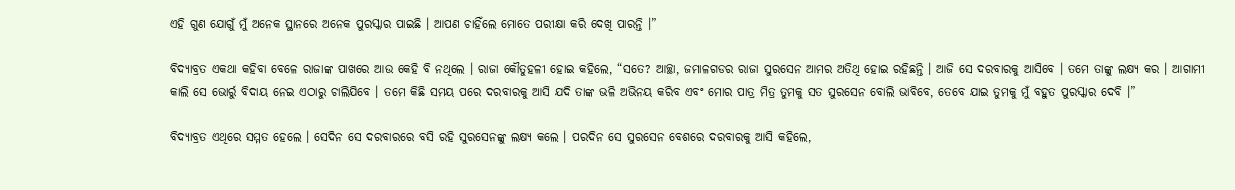ଏହି ଗୁଣ ଯୋଗୁଁ ମୁଁ ଅନେକ ସ୍ଥାନରେ ଅନେକ ପୁରସ୍କାର ପାଇଛି । ଆପଣ ଚାହିଁଲେ ମୋତେ ପରୀକ୍ଷା କରି ଦେଖି ପାରନ୍ତି ।”

ବିଦ୍ୟାବ୍ରତ ଏକଥା କହିବା ବେଳେ ରାଜାଙ୍କ ପାଖରେ ଆଉ କେହି ବି ନଥିଲେ । ରାଜା କୌତୁହଳୀ ହୋଇ କହିଲେ, “ସତେ? ଆଚ୍ଛା, ଜମାଳଗଡର ରାଜା ସୁରସେନ ଆମର ଅତିଥି ହୋଇ ରହିଛନ୍ତି । ଆଜି ସେ ଦରବାରକୁ ଆସିବେ । ତମେ ତାଙ୍କୁ ଲକ୍ଷ୍ୟ କର । ଆଗାମୀ କାଲି ସେ ଭୋର୍ରୁ ବିଦାୟ ନେଇ ଏଠାରୁ ଚାଲିଯିବେ । ତମେ କିଛି ସମୟ ପରେ ଦରବାରକୁ ଆସି ଯଦି ତାଙ୍କ ଭଳି ଅଭିନୟ କରିବ ଏବଂ ମୋର ପାତ୍ର ମିତ୍ର ତୁମକୁ ସତ ସୁରସେନ ବୋଲି ଭାବିବେ, ତେବେ ଯାଇ ତୁମକୁ ମୁଁ ବହୁତ ପୁରସ୍କାର ଦେବି ।”

ବିଦ୍ୟାବ୍ରତ ଏଥିରେ ସମ୍ମତ ହେଲେ । ସେଦିନ ସେ ଦରବାରରେ ବସି ରହି ସୁରସେନଙ୍କୁ ଲକ୍ଷ୍ୟ କଲେ । ପରଦିନ ସେ ସୁରସେନ ବେଶରେ ଦରବାରକୁ ଆସି କହିଲେ,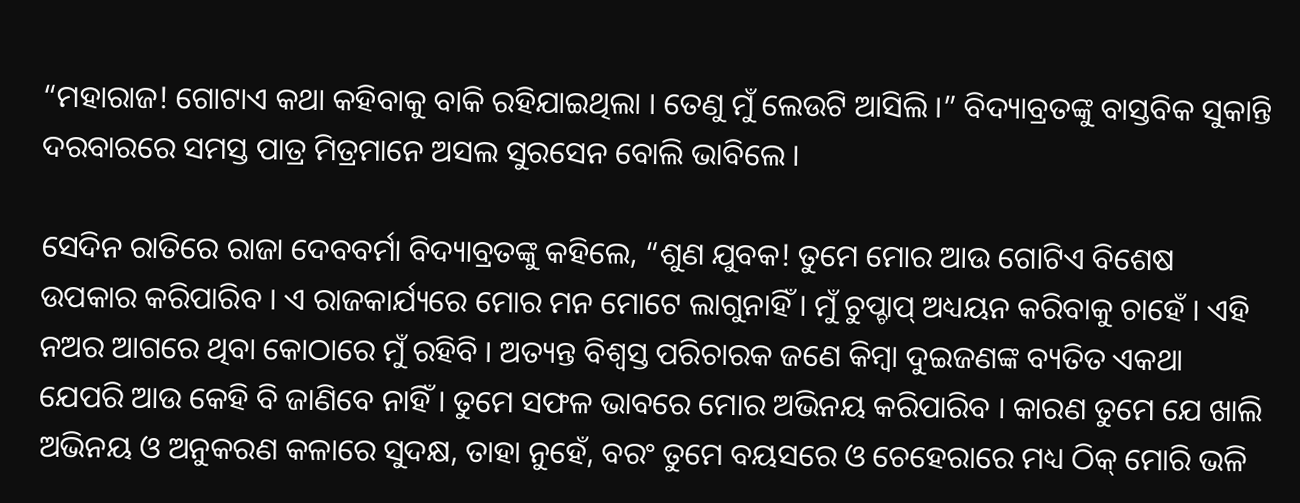“ମହାରାଜ! ଗୋଟାଏ କଥା କହିବାକୁ ବାକି ରହିଯାଇଥିଲା । ତେଣୁ ମୁଁ ଲେଉଟି ଆସିଲି ।” ବିଦ୍ୟାବ୍ରତଙ୍କୁ ବାସ୍ତବିକ ସୁକାନ୍ତି ଦରବାରରେ ସମସ୍ତ ପାତ୍ର ମିତ୍ରମାନେ ଅସଲ ସୁରସେନ ବୋଲି ଭାବିଲେ ।

ସେଦିନ ରାତିରେ ରାଜା ଦେବବର୍ମା ବିଦ୍ୟାବ୍ରତଙ୍କୁ କହିଲେ, “ଶୁଣ ଯୁବକ! ତୁମେ ମୋର ଆଉ ଗୋଟିଏ ବିଶେଷ ଉପକାର କରିପାରିବ । ଏ ରାଜକାର୍ଯ୍ୟରେ ମୋର ମନ ମୋଟେ ଲାଗୁନାହିଁ । ମୁଁ ଚୁପ୍ଚାପ୍ ଅଧ୍ୟୟନ କରିବାକୁ ଚାହେଁ । ଏହି ନଅର ଆଗରେ ଥିବା କୋଠାରେ ମୁଁ ରହିବି । ଅତ୍ୟନ୍ତ ବିଶ୍ୱସ୍ତ ପରିଚାରକ ଜଣେ କିମ୍ବା ଦୁଇଜଣଙ୍କ ବ୍ୟତିତ ଏକଥା ଯେପରି ଆଉ କେହି ବି ଜାଣିବେ ନାହିଁ । ତୁମେ ସଫଳ ଭାବରେ ମୋର ଅଭିନୟ କରିପାରିବ । କାରଣ ତୁମେ ଯେ ଖାଲି ଅଭିନୟ ଓ ଅନୁକରଣ କଳାରେ ସୁଦକ୍ଷ, ତାହା ନୁହେଁ, ବରଂ ତୁମେ ବୟସରେ ଓ ଚେହେରାରେ ମଧ୍ୟ ଠିକ୍ ମୋରି ଭଳି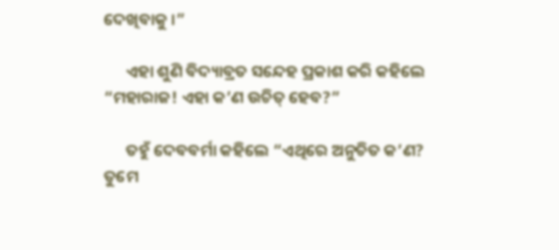ଦେଖିବାକୁ ।”

      ଏହା ଶୁଣି ବିଦ୍ୟାବ୍ରତ ସନ୍ଦେହ ପ୍ରକାଶ କରି କହିଲେ “ମହାରାଜ! ଏହା କ’ଣ ଉଚିତ୍ ହେବ?”

      ତହୁଁ ଦେବବର୍ମା କହିଲେ “ଏଥିରେ ଅନୁଚିତ କ’ଣ? ତୁମେ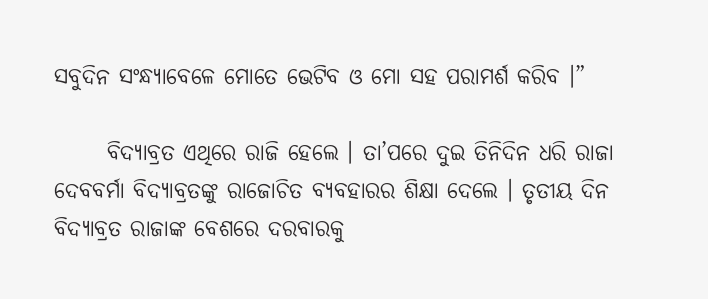ସବୁଦିନ ସଂନ୍ଧ୍ୟାବେଳେ ମୋତେ ଭେଟିବ ଓ ମୋ ସହ ପରାମର୍ଶ କରିବ ।”

      ବିଦ୍ୟାବ୍ରତ ଏଥିରେ ରାଜି ହେଲେ । ତା’ପରେ ଦୁଇ ତିନିଦିନ ଧରି ରାଜା ଦେବବର୍ମା ବିଦ୍ୟାବ୍ରତଙ୍କୁ ରାଜୋଚିତ ବ୍ୟବହାରର ଶିକ୍ଷା ଦେଲେ । ତୃତୀୟ ଦିନ ବିଦ୍ୟାବ୍ରତ ରାଜାଙ୍କ ବେଶରେ ଦରବାରକୁ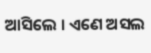ଆସିଲେ । ଏଣେ ଅସଲ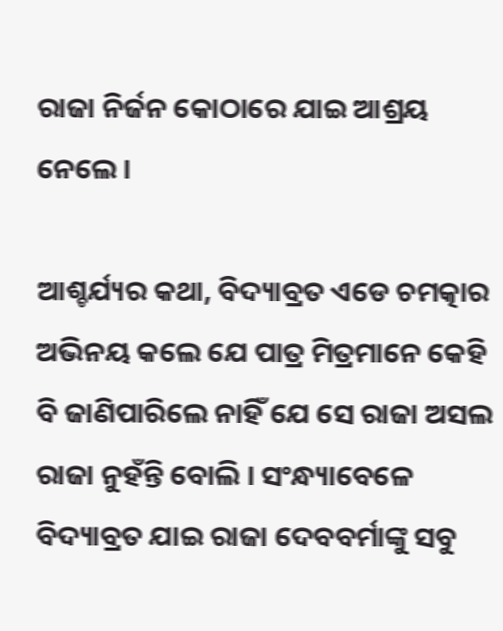ରାଜା ନିର୍ଜନ କୋଠାରେ ଯାଇ ଆଶ୍ରୟ ନେଲେ ।

ଆଶ୍ଚର୍ଯ୍ୟର କଥା, ବିଦ୍ୟାବ୍ରତ ଏଡେ ଚମତ୍କାର ଅଭିନୟ କଲେ ଯେ ପାତ୍ର ମିତ୍ରମାନେ କେହି ବି ଜାଣିପାରିଲେ ନାହିଁ ଯେ ସେ ରାଜା ଅସଲ ରାଜା ନୁହଁନ୍ତି ବୋଲି । ସଂନ୍ଧ୍ୟାବେଳେ ବିଦ୍ୟାବ୍ରତ ଯାଇ ରାଜା ଦେବବର୍ମାଙ୍କୁ ସବୁ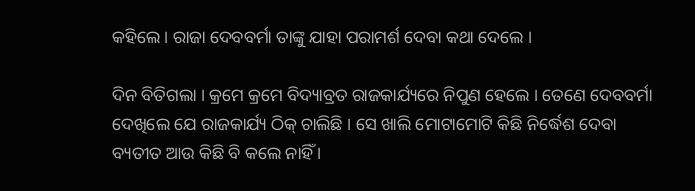କହିଲେ । ରାଜା ଦେବବର୍ମା ତାଙ୍କୁ ଯାହା ପରାମର୍ଶ ଦେବା କଥା ଦେଲେ ।

ଦିନ ବିତିଗଲା । କ୍ରମେ କ୍ରମେ ବିଦ୍ୟାବ୍ରତ ରାଜକାର୍ଯ୍ୟରେ ନିପୁଣ ହେଲେ । ତେଣେ ଦେବବର୍ମା ଦେଖିଲେ ଯେ ରାଜକାର୍ଯ୍ୟ ଠିକ୍ ଚାଲିଛି । ସେ ଖାଲି ମୋଟାମୋଟି କିଛି ନିର୍ଦ୍ଧେଶ ଦେବା ବ୍ୟତୀତ ଆଉ କିଛି ବି କଲେ ନାହିଁ ।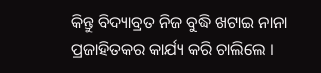କିନ୍ତୁ ବିଦ୍ୟାବ୍ରତ ନିଜ ବୁଦ୍ଧି ଖଟାଇ ନାନା ପ୍ରଜାହିତକର କାର୍ଯ୍ୟ କରି ଚାଲିଲେ ।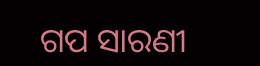ଗପ ସାରଣୀ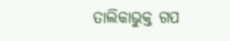ତାଲିକାଭୁକ୍ତ ଗପ